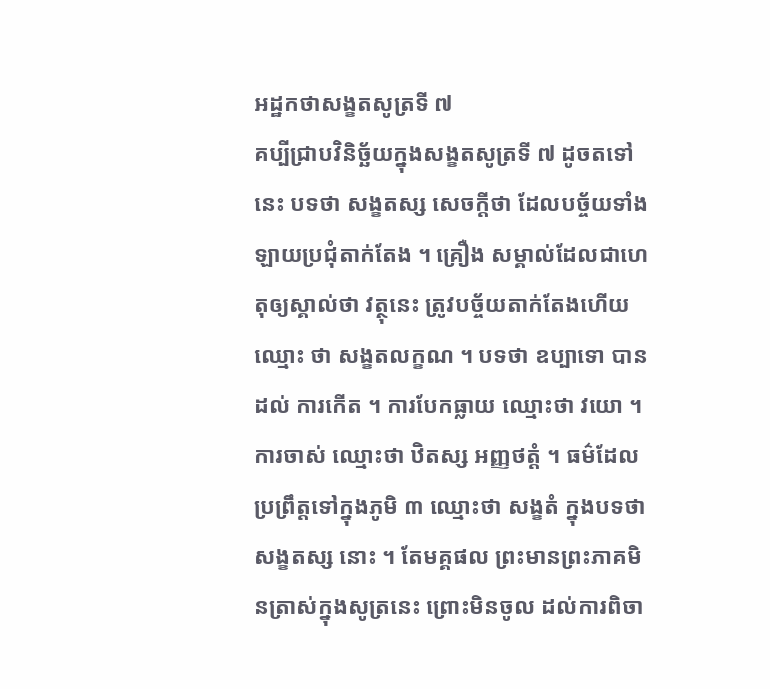អដ្ឋកថាសង្ខតសូត្រទី ៧
គប្បីជ្រាបវិនិច្ឆ័យក្នុងសង្ខតសូត្រទី ៧ ដូចតទៅនេះ បទថា សង្ខតស្ស សេចក្តីថា ដែលបច្ច័យទាំងឡាយប្រជុំតាក់តែង ។ គ្រឿង សម្គាល់ដែលជាហេតុឲ្យស្គាល់ថា វត្ថុនេះ ត្រូវបច្ច័យតាក់តែងហើយ ឈ្មោះ ថា សង្ខតលក្ខណ ។ បទថា ឧប្បាទោ បានដល់ ការកើត ។ ការបែកធ្លាយ ឈ្មោះថា វយោ ។ ការចាស់ ឈ្មោះថា ឋិតស្ស អញ្ញថត្តំ ។ ធម៌ដែលប្រព្រឹត្តទៅក្នុងភូមិ ៣ ឈ្មោះថា សង្ខតំ ក្នុងបទថា សង្ខតស្ស នោះ ។ តែមគ្គផល ព្រះមានព្រះភាគមិនត្រាស់ក្នុងសូត្រនេះ ព្រោះមិនចូល ដល់ការពិចា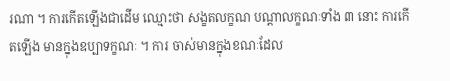រណា ។ ការកើតឡើងជាដើម ឈ្មោះថា សង្ខតលក្ខណ បណ្តាលក្ខណៈទាំង ៣ នោះ ការកើតឡើង មានក្នុងឧប្បាទក្ខណៈ ។ ការ ចាស់មានក្នុងខណៈដែល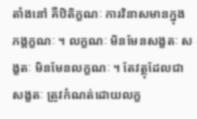តាំងនៅ គឺឋិតិក្ខណៈ ការវិនាសមានក្នុងភង្គក្ខណៈ ។ លក្ខណៈ មិនមែនសង្ខតៈ សង្ខតៈ មិនមែនលក្ខណៈ ។ តែវត្ថុដែលជា សង្ខតៈ ត្រូវកំណត់ដោយលក្ខ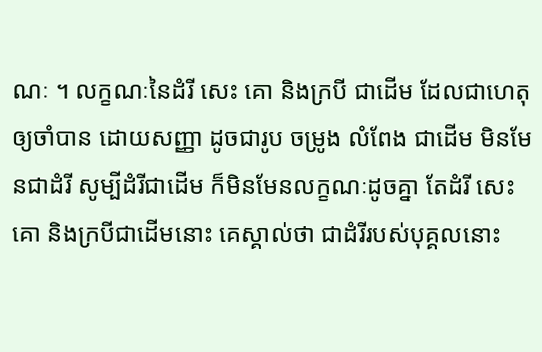ណៈ ។ លក្ខណៈនៃដំរី សេះ គោ និងក្របី ជាដើម ដែលជាហេតុឲ្យចាំបាន ដោយសញ្ញា ដូចជារូប ចម្រូង លំពែង ជាដើម មិនមែនជាដំរី សូម្បីដំរីជាដើម ក៏មិនមែនលក្ខណៈដូចគ្នា តែដំរី សេះ គោ និងក្របីជាដើមនោះ គេស្គាល់ថា ជាដំរីរបស់បុគ្គលនោះ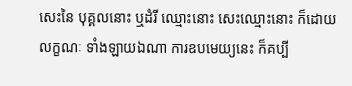សេះនៃ បុគ្គលនោះ ឬដំរី ឈ្មោះនោះ សេះឈ្មោះនោះ ក៏ដោយលក្ខណៈ ទាំងឡាយឯណា ការឧបមេយ្យនេះ ក៏គប្បី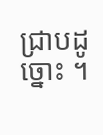ជ្រាបដូច្នោះ ។